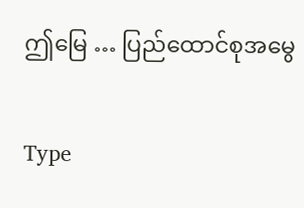ဤမြေ … ပြည်ထောင်စုအမွေ

Type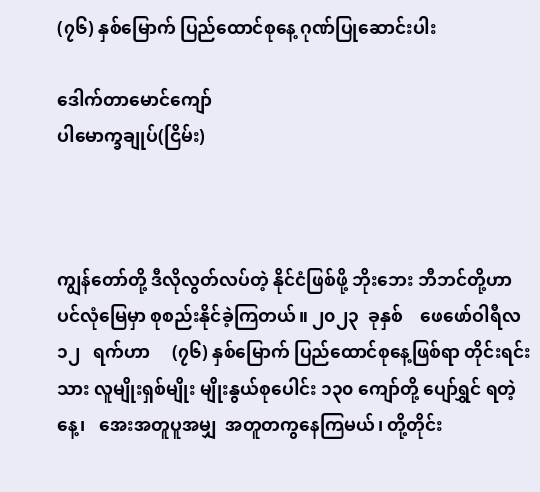(၇၆) နှစ်မြောက် ပြည်ထောင်စုနေ့ ဂုဏ်ပြုဆောင်းပါး

ဒေါက်တာမောင်ကျော်
ပါမောက္ခချုပ်(ငြိမ်း)



ကျွန်တော်တို့ ဒီလိုလွတ်လပ်တဲ့ နိုင်ငံဖြစ်ဖို့ ဘိုးဘေး ဘီဘင်တို့ဟာ  ပင်လုံမြေမှာ စုစည်းနိုင်ခဲ့ကြတယ်။ ၂၀၂၃  ခုနှစ်    ဖေဖော်ဝါရီလ   ၁၂   ရက်ဟာ     (၇၆) နှစ်မြောက် ပြည်ထောင်စုနေ့ဖြစ်ရာ တိုင်းရင်းသား လူမျိုးရှစ်မျိုး မျိုးနွယ်စုပေါင်း ၁၃၀ ကျော်တို့ ပျော်ရွှင် ရတဲ့နေ့၊   အေးအတူပူအမျှ  အတူတကွနေကြမယ်၊ တို့တိုင်း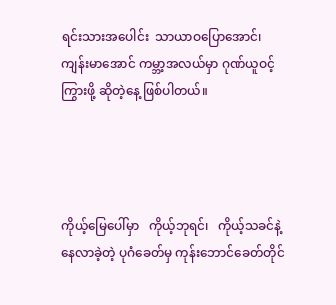ရင်းသားအပေါင်း  သာယာဝပြောအောင်၊ ကျန်းမာအောင် ကမ္ဘာ့အလယ်မှာ ဂုဏ်ယူဝင့်ကြွားဖို့ ဆိုတဲ့နေ့ ဖြစ်ပါတယ်။




ကိုယ့်မြေပေါ်မှာ   ကိုယ့်ဘုရင်၊   ကိုယ့်သခင်နဲ့ နေလာခဲ့တဲ့ ပုဂံခေတ်မှ ကုန်းဘောင်ခေတ်တိုင်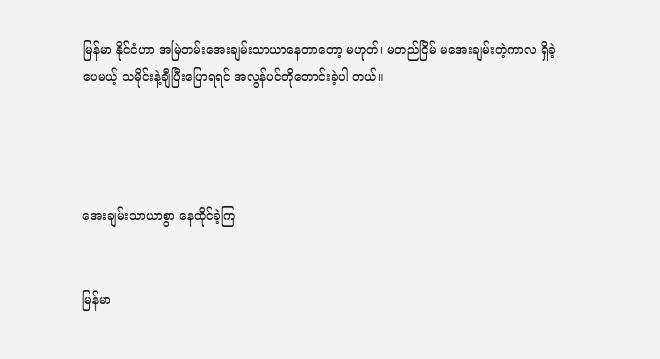မြန်မာ နိုင်ငံဟာ အမြဲတမ်းအေးချမ်းသာယာနေတာတော့ မဟုတ်၊ မတည်ငြိမ် မအေးချမ်းတဲ့ကာလ ရှိခဲ့ပေမယ့် သမိုင်းနဲ့ချီပြီးပြောရရင် အလွန်ပင်တိုတောင်းခဲ့ပါ တယ်။




အေးချမ်းသာယာစွာ နေထိုင်ခဲ့ကြ


မြန်မာ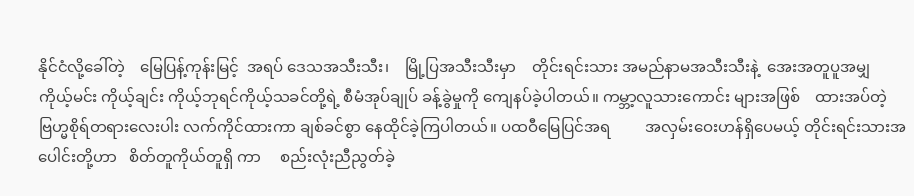နိုင်ငံလို့ခေါ်တဲ့    မြေပြန့်ကုန်းမြင့်  အရပ် ဒေသအသီးသီး၊    မြို့ပြအသီးသီးမှာ    တိုင်းရင်းသား အမည်နာမအသီးသီးနဲ့  အေးအတူပူအမျှ  ကိုယ့်မင်း ကိုယ့်ချင်း ကိုယ့်ဘုရင်ကိုယ့်သခင်တို့ရဲ့ စီမံအုပ်ချုပ် ခန့်ခွဲမှုကို ကျေနပ်ခဲ့ပါတယ်။ ကမ္ဘာ့လူသားကောင်း များအဖြစ်    ထားအပ်တဲ့   ဗြဟ္မစိုရ်တရားလေးပါး လက်ကိုင်ထားကာ ချစ်ခင်စွာ နေထိုင်ခဲ့ကြပါတယ်။ ပထဝီမြေပြင်အရ         အလှမ်းဝေးဟန်ရှိပေမယ့် တိုင်းရင်းသားအပေါင်းတို့ဟာ   စိတ်တူကိုယ်တူရှိ ကာ     စည်းလုံးညီညွတ်ခဲ့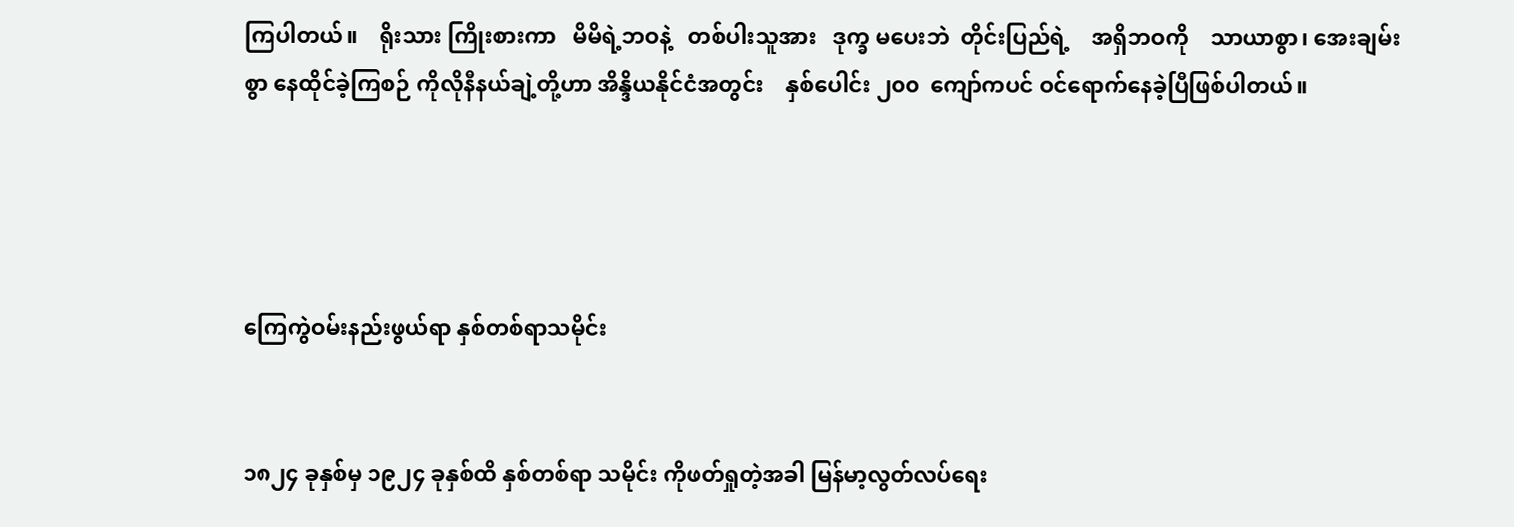ကြပါတယ်။    ရိုးသား ကြိုးစားကာ   မိမိရဲ့ဘဝနဲ့   တစ်ပါးသူအား   ဒုက္ခ မပေးဘဲ  တိုင်းပြည်ရဲ့    အရှိဘဝကို    သာယာစွာ၊ အေးချမ်းစွာ နေထိုင်ခဲ့ကြစဉ် ကိုလိုနီနယ်ချဲ့တို့ဟာ အိန္ဒိယနိုင်ငံအတွင်း    နှစ်ပေါင်း ၂၀၀  ကျော်ကပင် ဝင်ရောက်နေခဲ့ပြီဖြစ်ပါတယ်။




ကြေကွဲဝမ်းနည်းဖွယ်ရာ နှစ်တစ်ရာသမိုင်း


၁၈၂၄ ခုနှစ်မှ ၁၉၂၄ ခုနှစ်ထိ နှစ်တစ်ရာ သမိုင်း ကိုဖတ်ရှုတဲ့အခါ မြန်မာ့လွတ်လပ်ရေး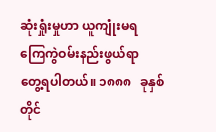ဆုံးရှုံးမှုဟာ ယူကျုံးမရ   ကြေကွဲဝမ်းနည်းဖွယ်ရာ  တွေ့ရပါတယ်။ ၁၈၈၈   ခုနှစ်တိုင်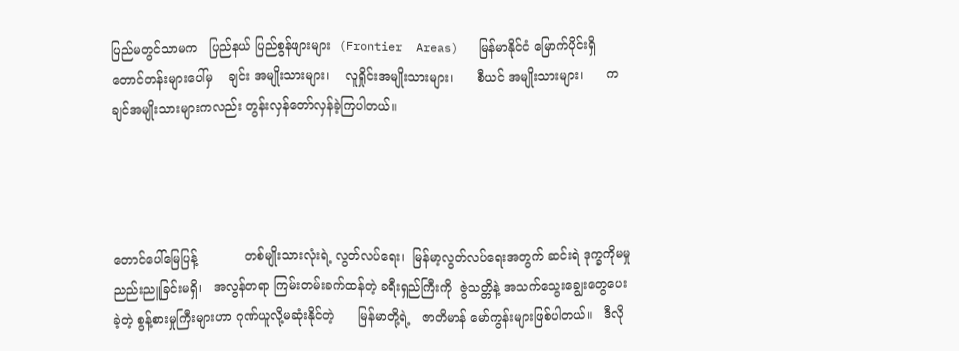ပြည်မတွင်သာမက   ပြည်နယ် ပြည်စွန်ဖျားများ  (Frontier  Areas)   မြန်မာနိုင်ငံ မြောက်ပိုင်းရှိ      တောင်တန်းများပေါ်မှ    ချင်း အမျိုးသားများ၊    လူရှိုင်းအမျိုးသားများ၊      စီယင် အမျိုးသားများ၊      ကချင်အမျိုးသားများကလည်း တွန်းလှန်တော်လှန်ခဲ့ကြပါတယ်။




တောင်ပေါ်မြေပြန့်            တစ်မျိုးသားလုံးရဲ့ လွတ်လပ်ရေး၊  မြန်မာ့လွတ်လပ်ရေးအတွက် ဆင်းရဲ ဒုက္ခကိုမမှု      ညည်းညူခြင်းမရှိ၊   အလွန်တရာ ကြမ်းတမ်းခက်ထန်တဲ့ ခရီးရှည်ကြီးကို  ဇွဲသတ္တိနဲ့ အသက်သွေးချွေးတွေပေးခဲ့တဲ့ စွန့်စားမှုကြီးများဟာ ဂုဏ်ယူလို့မဆုံးနိုင်တဲ့      မြန်မာတို့ရဲ့   ဇာတိမာန် မော်ကွန်းများဖြစ်ပါတယ်။   ဒီလို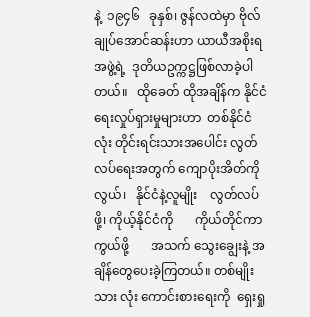နဲ့  ၁၉၄၆   ခုနှစ်၊ ဇွန်လထဲမှာ ဗိုလ်ချုပ်အောင်ဆန်းဟာ ယာယီအစိုးရ အဖွဲ့ရဲ့  ဒုတိယဥက္ကဋ္ဌဖြစ်လာခဲ့ပါတယ်။   ထိုခေတ် ထိုအချိန်က နိုင်ငံရေးလှုပ်ရှားမှုများဟာ  တစ်နိုင်ငံ လုံး တိုင်းရင်းသားအပေါင်း လွတ်လပ်ရေးအတွက် ကျောပိုးအိတ်ကိုလွယ်၊   နိုင်ငံနဲ့လူမျိုး    လွတ်လပ်ဖို့၊ ကိုယ့်နိုင်ငံကို       ကိုယ်တိုင်ကာကွယ်ဖို့       အသက် သွေးချွေးနဲ့ အချိန်တွေပေးခဲ့ကြတယ်။ တစ်မျိုးသား လုံး ကောင်းစားရေးကို  ရှေးရှု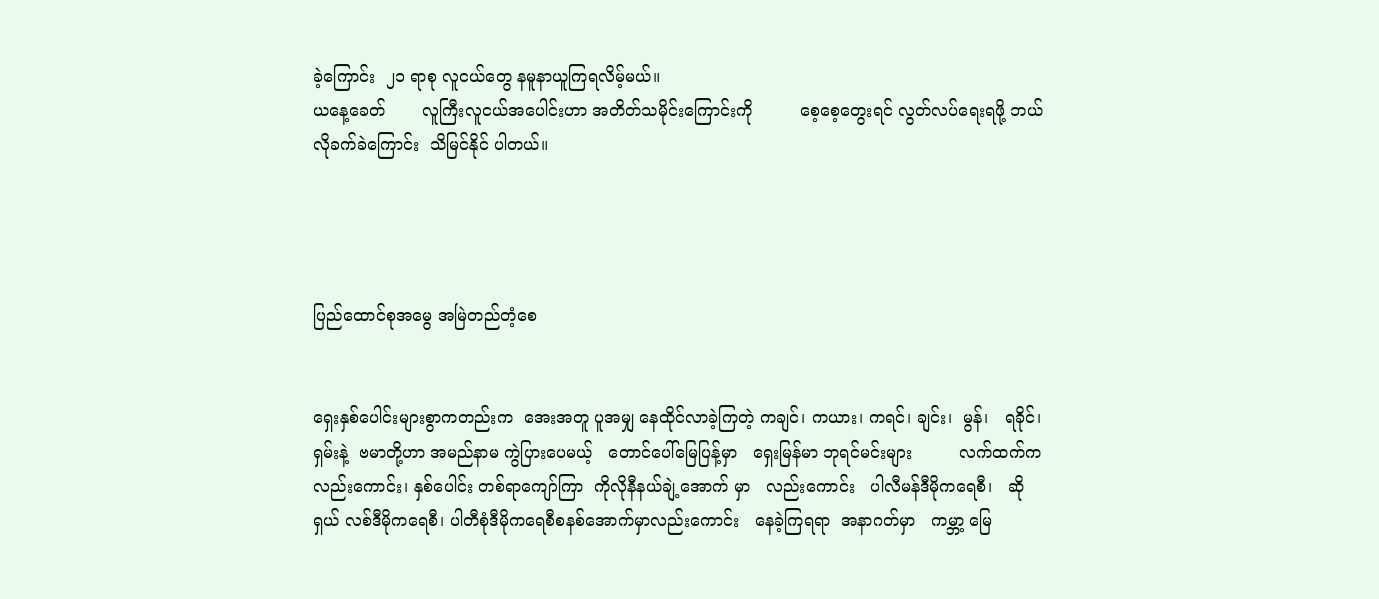ခဲ့ကြောင်း  ၂၁ ရာစု လူငယ်တွေ နမူနာယူကြရလိမ့်မယ်။
ယနေ့ခေတ်       လူကြီးလူငယ်အပေါင်းဟာ အတိတ်သမိုင်းကြောင်းကို         စေ့စေ့တွေးရင် လွတ်လပ်ရေးရဖို့ ဘယ်လိုခက်ခဲကြောင်း  သိမြင်နိုင် ပါတယ်။




ပြည်ထောင်စုအမွေ အမြဲတည်တံ့စေ


ရှေးနှစ်ပေါင်းများစွာကတည်းက  အေးအတူ ပူအမျှ နေထိုင်လာခဲ့ကြတဲ့ ကချင်၊ ကယား၊ ကရင်၊ ချင်း၊  မွန်၊   ရခိုင်၊ ရှမ်းနဲ့  ဗမာတို့ဟာ အမည်နာမ ကွဲပြားပေမယ့်   တောင်ပေါ်မြေပြန့်မှာ   ရှေးမြန်မာ ဘုရင်မင်းများ         လက်ထက်ကလည်းကောင်း၊ နှစ်ပေါင်း တစ်ရာကျော်ကြာ  ကိုလိုနီနယ်ချဲ့အောက် မှာ   လည်းကောင်း   ပါလီမန်ဒီမိုကရေစီ၊   ဆိုရှယ် လစ်ဒီမိုကရေစီ၊ ပါတီစုံဒီမိုကရေစီစနစ်အောက်မှာလည်းကောင်း   နေခဲ့ကြရရာ  အနာဂတ်မှာ   ကမ္ဘာ့ မြေ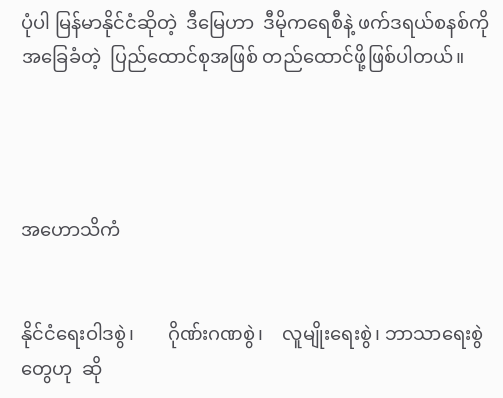ပုံပါ မြန်မာနိုင်ငံဆိုတဲ့  ဒီမြေဟာ  ဒီမိုကရေစီနဲ့ ဖက်ဒရယ်စနစ်ကို အခြေခံတဲ့  ပြည်ထောင်စုအဖြစ် တည်ထောင်ဖို့ဖြစ်ပါတယ်။




အဟောသိကံ


နိုင်ငံရေးဝါဒစွဲ၊       ဂိုဏ်းဂဏစွဲ၊    လူမျိုးရေးစွဲ၊ ဘာသာရေးစွဲတွေဟု  ဆို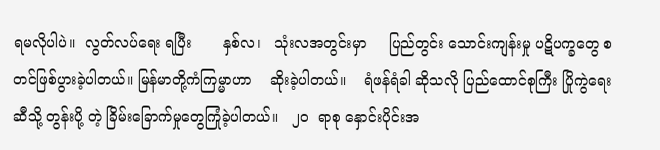ရမလိုပါပဲ။  လွတ်လပ်ရေး ရပြီး       နှစ်လ၊   သုံးလအတွင်းမှာ     ပြည်တွင်း သောင်းကျန်းမှု ပဋိပက္ခတွေ စတင်ဖြစ်ပွားခဲ့ပါတယ်။ မြန်မာတို့ကံကြမ္မာဟာ    ဆိုးခဲ့ပါတယ်။    ရံဖန်ရံခါ ဆိုသလို ပြည်ထောင်စုကြီး ပြိုကွဲရေးဆီသို့ တွန်းပို့ တဲ့ ခြိမ်းခြောက်မှုတွေကြုံခဲ့ပါတယ်။   ၂၀  ရာစု နှောင်းပိုင်းအ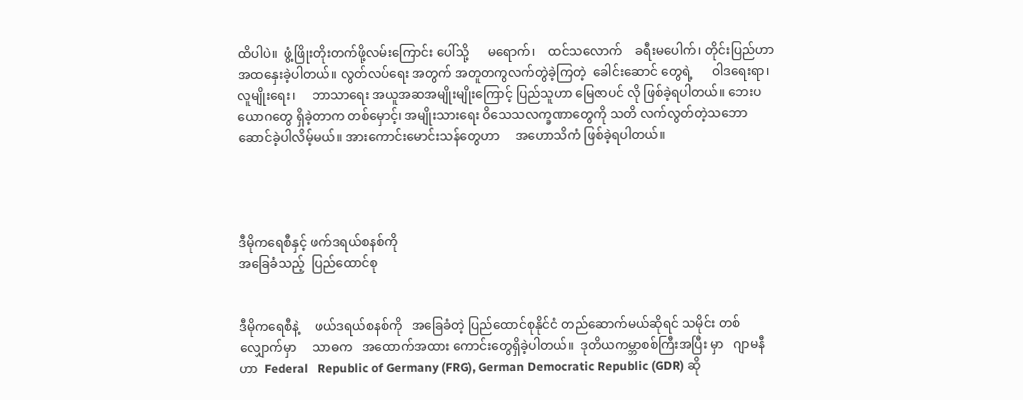ထိပါပဲ။  ဖွံ့ဖြိုးတိုးတက်ဖို့လမ်းကြောင်း ပေါ်သို့      မရောက်၊    ထင်သလောက်    ခရီးမပေါက်၊ တိုင်းပြည်ဟာ အထနှေးခဲ့ပါတယ်။ လွတ်လပ်ရေး အတွက် အတူတကွလက်တွဲခဲ့ကြတဲ့  ခေါင်းဆောင် တွေရဲ့      ဝါဒရေးရာ၊   လူမျိုးရေး၊     ဘာသာရေး အယူအဆအမျိုးမျိုးကြောင့် ပြည်သူဟာ မြေဇာပင် လို ဖြစ်ခဲ့ရပါတယ်။ ဘေးပယောဂတွေ ရှိခဲ့တာက တစ်မှောင့်၊ အမျိုးသားရေး ဝိသေသလက္ခဏာတွေကို သတိ လက်လွတ်တဲ့သဘော ဆောင်ခဲ့ပါလိမ့်မယ်။ အားကောင်းမောင်းသန်တွေဟာ     အဟောသိကံ ဖြစ်ခဲ့ရပါတယ်။




ဒီမိုကရေစီနှင့် ဖက်ဒရယ်စနစ်ကို
အခြေခံသည့်  ပြည်ထောင်စု


ဒီမိုကရေစီနဲ့     ဖယ်ဒရယ်စနစ်ကို   အခြေခံတဲ့ ပြည်ထောင်စုနိုင်ငံ တည်ဆောက်မယ်ဆိုရင် သမိုင်း တစ်လျှောက်မှာ     သာဓက   အထောက်အထား ကောင်းတွေရှိခဲ့ပါတယ်။  ဒုတိယကမ္ဘာစစ်ကြီးအပြီး မှာ   ဂျာမနီဟာ  Federal   Republic of Germany (FRG), German Democratic Republic (GDR) ဆို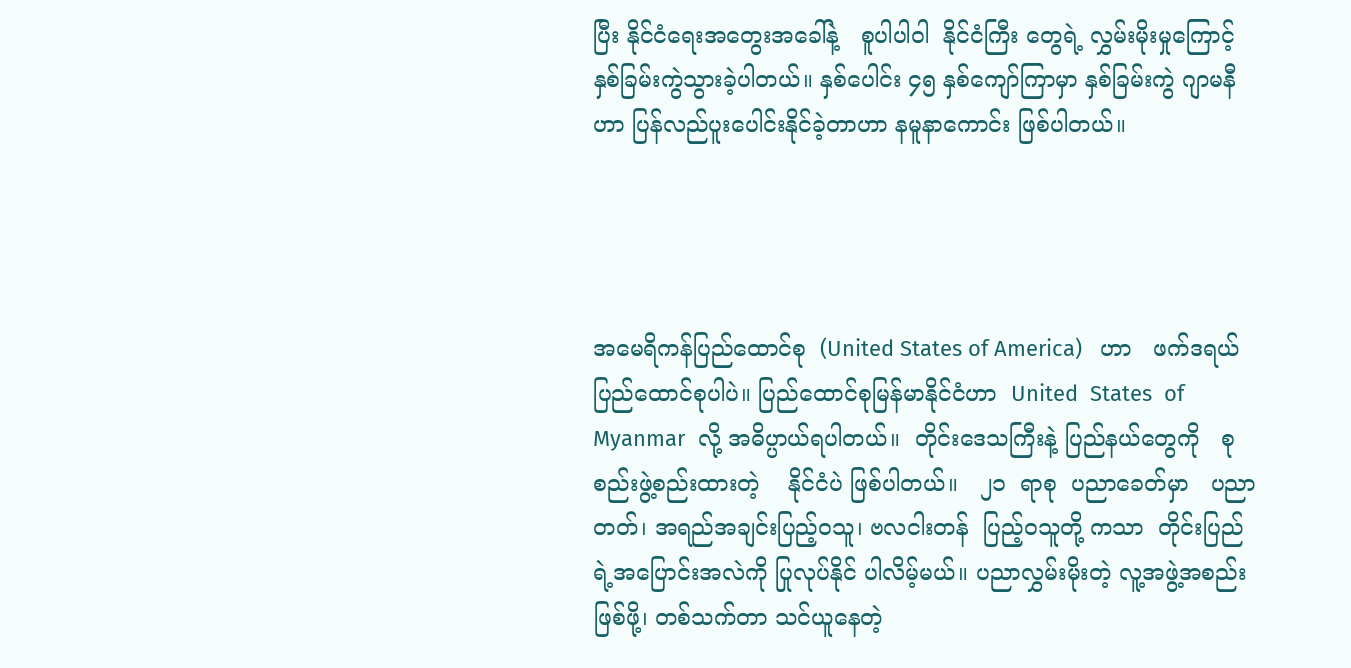ပြီး နိုင်ငံရေးအတွေးအခေါ်နဲ့   စူပါပါဝါ  နိုင်ငံကြီး တွေရဲ့ လွှမ်းမိုးမှုကြောင့် နှစ်ခြမ်းကွဲသွားခဲ့ပါတယ်။ နှစ်ပေါင်း ၄၅ နှစ်ကျော်ကြာမှာ နှစ်ခြမ်းကွဲ ဂျာမနီ ဟာ ပြန်လည်ပူးပေါင်းနိုင်ခဲ့တာဟာ နမူနာကောင်း ဖြစ်ပါတယ်။




အမေရိကန်ပြည်ထောင်စု  (United States of America)   ဟာ   ဖက်ဒရယ်    ပြည်ထောင်စုပါပဲ။ ပြည်ထောင်စုမြန်မာနိုင်ငံဟာ  United  States  of Myanmar  လို့ အဓိပ္ပာယ်ရပါတယ်။  တိုင်းဒေသကြီးနဲ့ ပြည်နယ်တွေကို   စုစည်းဖွဲ့စည်းထားတဲ့    နိုင်ငံပဲ ဖြစ်ပါတယ်။   ၂၁  ရာစု  ပညာခေတ်မှာ   ပညာတတ်၊ အရည်အချင်းပြည့်ဝသူ၊ ဗလငါးတန်  ပြည့်ဝသူတို့ ကသာ  တိုင်းပြည်ရဲ့အပြောင်းအလဲကို ပြုလုပ်နိုင် ပါလိမ့်မယ်။ ပညာလွှမ်းမိုးတဲ့ လူ့အဖွဲ့အစည်းဖြစ်ဖို့၊ တစ်သက်တာ သင်ယူနေတဲ့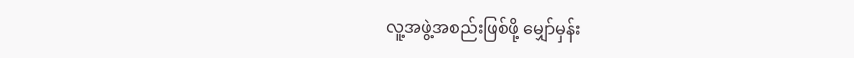လူ့အဖွဲ့အစည်းဖြစ်ဖို့ မျှော်မှန်း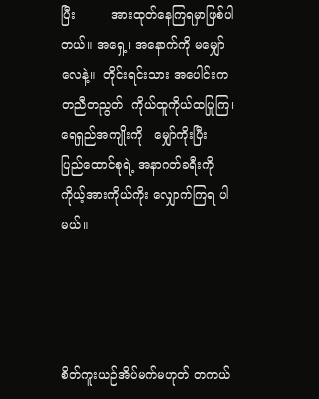ပြီး         အားထုတ်နေကြရမှာဖြစ်ပါတယ်။ အရှေ့၊ အနောက်ကို မမျှော်လေနဲ့။  တိုင်းရင်းသား အပေါင်းက တညီတညွတ်  ကိုယ်ထူကိုယ်ထပြုကြ၊ ရေရှည်အကျိုးကို   မျှော်ကိုးပြီး     ပြည်ထောင်စုရဲ့ အနာဂတ်ခရီးကို ကိုယ့်အားကိုယ်ကိုး လျှောက်ကြရ ပါမယ်။




စိတ်ကူးယဉ်အိပ်မက်မဟုတ် တကယ်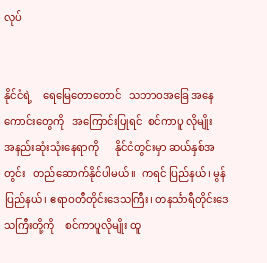လုပ်


နိုင်ငံရဲ့    ရေမြေတောတောင်   သဘာဝအခြေ အနေကောင်းတွေကို   အကြောင်းပြုရင်  စင်ကာပူ လိုမျိုး     အနည်းဆုံးသုံးနေရာကို      နိုင်ငံတွင်းမှာ ဆယ်နှစ်အတွင်း   တည်ဆောက်နိုင်ပါမယ်။  ကရင် ပြည်နယ်၊ မွန်ပြည်နယ်၊ ဧရာဝတီတိုင်းဒေသကြီး၊ တနင်္သာရီတိုင်းဒေသကြီးတို့ကို    စင်ကာပူလိုမျိုး ထူ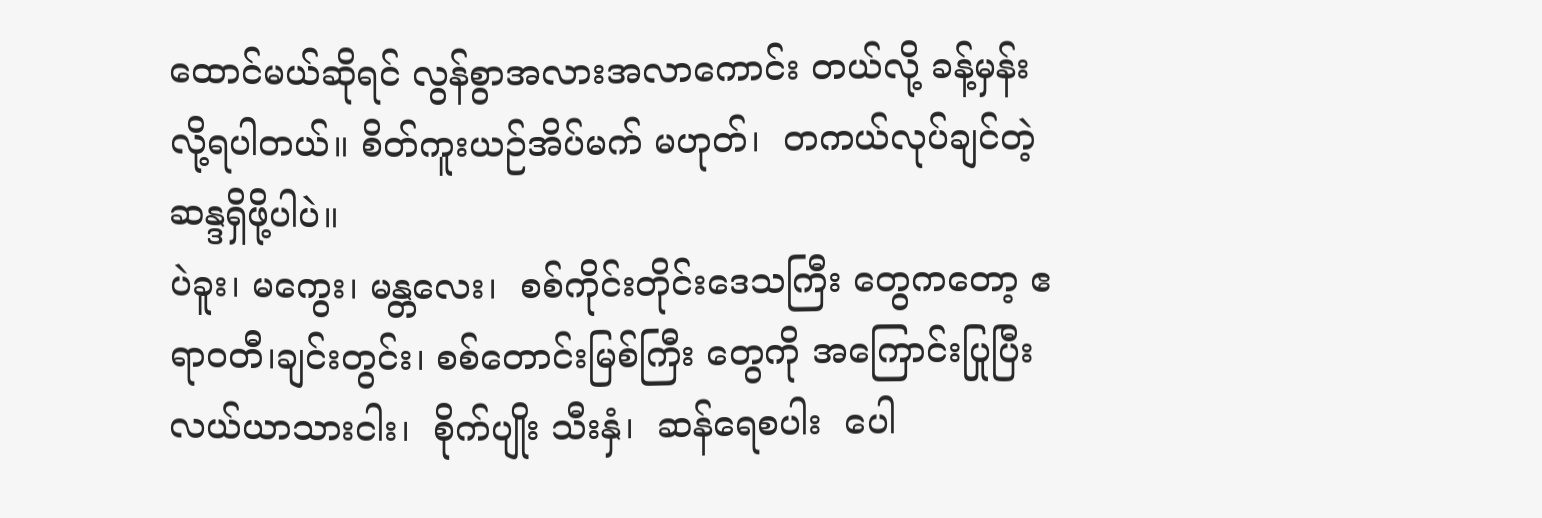ထောင်မယ်ဆိုရင် လွန်စွာအလားအလာကောင်း တယ်လို့ ခန့်မှန်းလို့ရပါတယ်။ စိတ်ကူးယဉ်အိပ်မက် မဟုတ်၊  တကယ်လုပ်ချင်တဲ့ဆန္ဒရှိဖို့ပါပဲ။
ပဲခူး၊ မကွေး၊ မန္တလေး၊  စစ်ကိုင်းတိုင်းဒေသကြီး တွေကတော့ ဧရာဝတီ၊ချင်းတွင်း၊ စစ်တောင်းမြစ်ကြီး တွေကို အကြောင်းပြုပြီး လယ်ယာသားငါး၊  စိုက်ပျိုး သီးနှံ၊  ဆန်ရေစပါး  ပေါ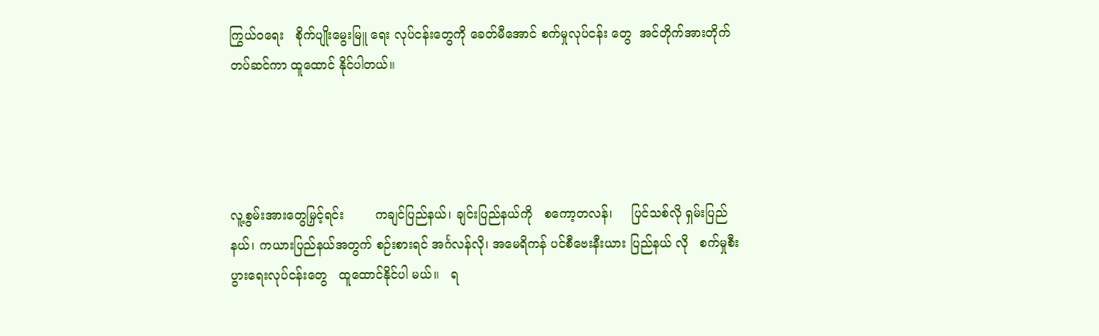ကြွယ်ဝရေး   စိုက်ပျိုးမွေးမြူ ရေး လုပ်ငန်းတွေကို ခေတ်မီအောင် စက်မှုလုပ်ငန်း တွေ  အင်တိုက်အားတိုက်  တပ်ဆင်ကာ ထူထောင် နိုင်ပါတယ်။




လူ့စွမ်းအားတွေမြှင့်ရင်း        ကချင်ပြည်နယ်၊ ချင်းပြည်နယ်ကို   စကော့တလန်၊     ပြင်သစ်လို ရှမ်းပြည်နယ်၊ ကယားပြည်နယ်အတွက် စဉ်းစားရင် အင်္ဂလန်လို၊ အမေရိကန် ပင်စီဗေးနီးယား ပြည်နယ် လို   စက်မှုစီးပွားရေးလုပ်ငန်းတွေ   ထူထောင်နိုင်ပါ မယ်။   ရ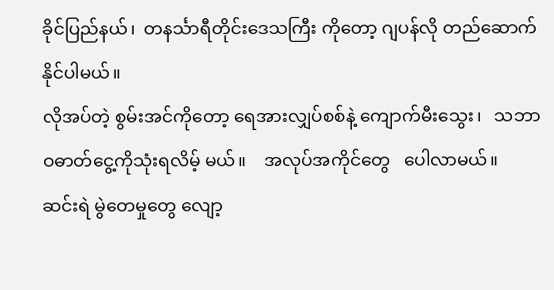ခိုင်ပြည်နယ်၊  တနင်္သာရီတိုင်းဒေသကြီး ကိုတော့ ဂျပန်လို တည်ဆောက်နိုင်ပါမယ်။
လိုအပ်တဲ့ စွမ်းအင်ကိုတော့ ရေအားလျှပ်စစ်နဲ့ ကျောက်မီးသွေး၊   သဘာဝဓာတ်ငွေ့ကိုသုံးရလိမ့် မယ်။    အလုပ်အကိုင်တွေ   ပေါလာမယ်။   ဆင်းရဲ မွဲတေမှုတွေ လျော့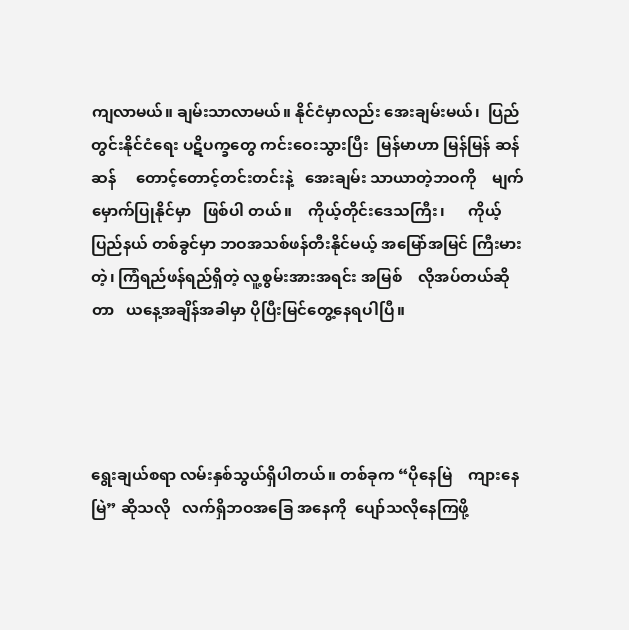ကျလာမယ်။ ချမ်းသာလာမယ်။ နိုင်ငံမှာလည်း အေးချမ်းမယ်၊  ပြည်တွင်းနိုင်ငံရေး ပဋိပက္ခတွေ ကင်းဝေးသွားပြီး  မြန်မာဟာ မြန်မြန် ဆန်ဆန်     တောင့်တောင့်တင်းတင်းနဲ့   အေးချမ်း သာယာတဲ့ဘဝကို    မျက်မှောက်ပြုနိုင်မှာ   ဖြစ်ပါ တယ်။    ကိုယ့်တိုင်းဒေသကြီး၊      ကိုယ့်ပြည်နယ် တစ်ခွင်မှာ ဘဝအသစ်ဖန်တီးနိုင်မယ့် အမြော်အမြင် ကြီးမားတဲ့၊ ကြံရည်ဖန်ရည်ရှိတဲ့ လူ့စွမ်းအားအရင်း အမြစ်    လိုအပ်တယ်ဆိုတာ   ယနေ့အချိန်အခါမှာ ပိုပြီးမြင်တွေ့နေရပါပြီ။




ရွေးချယ်စရာ လမ်းနှစ်သွယ်ရှိပါတယ်။ တစ်ခုက “ပိုနေမြဲ    ကျားနေမြဲ” ဆိုသလို   လက်ရှိဘဝအခြေ အနေကို  ပျော်သလိုနေကြဖို့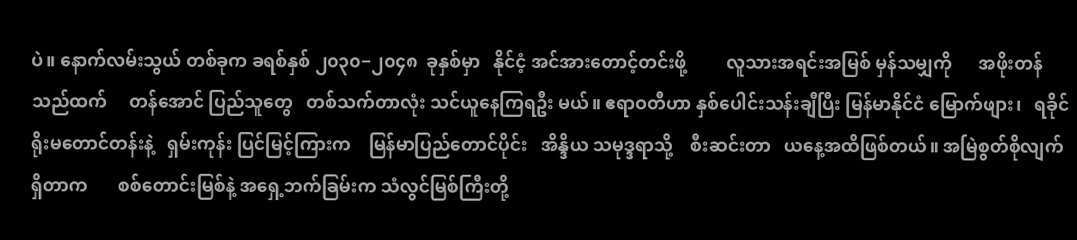ပဲ။ နောက်လမ်းသွယ် တစ်ခုက ခရစ်နှစ် ၂၀၃၀−၂၀၄၈  ခုနှစ်မှာ   နိုင်ငံ့ အင်အားတောင့်တင်းဖို့         လူသားအရင်းအမြစ် မှန်သမျှကို      အဖိုးတန်သည်ထက်     တန်အောင် ပြည်သူတွေ   တစ်သက်တာလုံး သင်ယူနေကြရဦး မယ်။ ဧရာဝတီဟာ နှစ်ပေါင်းသန်းချီပြီး မြန်မာနိုင်ငံ မြောက်ဖျား၊   ရခိုင်ရိုးမတောင်တန်းနဲ့   ရှမ်းကုန်း ပြင်မြင့်ကြားက    မြန်မာပြည်တောင်ပိုင်း   အိန္ဒိယ သမုဒ္ဒရာသို့    စီးဆင်းတာ   ယနေ့အထိဖြစ်တယ်။ အမြဲစွတ်စိုလျက်ရှိတာက       စစ်တောင်းမြစ်နဲ့ အရှေ့ဘက်ခြမ်းက သံလွင်မြစ်ကြီးတို့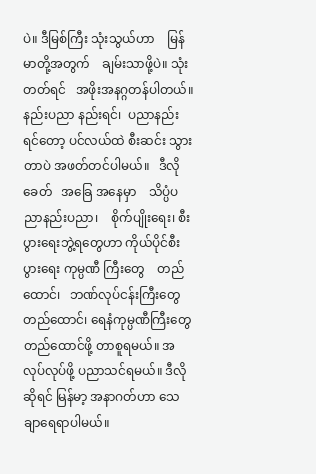ပဲ။ ဒီမြစ်ကြီး သုံးသွယ်ဟာ    မြန်မာတို့အတွက်    ချမ်းသာဖို့ပဲ။ သုံးတတ်ရင်   အဖိုးအနဂ္ဂတန်ပါတယ်။   နည်းပညာ နည်းရင်၊  ပညာနည်းရင်တော့ ပင်လယ်ထဲ စီးဆင်း သွားတာပဲ အဖတ်တင်ပါမယ်။   ဒီလိုခေတ်   အခြေ အနေမှာ    သိပ္ပံပညာနည်းပညာ၊    စိုက်ပျိုးရေး၊ စီးပွားရေးဘွဲ့ရတွေဟာ ကိုယ်ပိုင်စီးပွားရေး ကုမ္ပဏီ ကြီးတွေ    တည်ထောင်၊   ဘဏ်လုပ်ငန်းကြီးတွေ တည်ထောင်၊ ရေနံကုမ္ပဏီကြီးတွေ  တည်ထောင်ဖို့ တာစူရမယ်။ အလုပ်လုပ်ဖို့ ပညာသင်ရမယ်။ ဒီလို ဆိုရင် မြန်မာ့ အနာဂတ်ဟာ သေချာရေရာပါမယ်။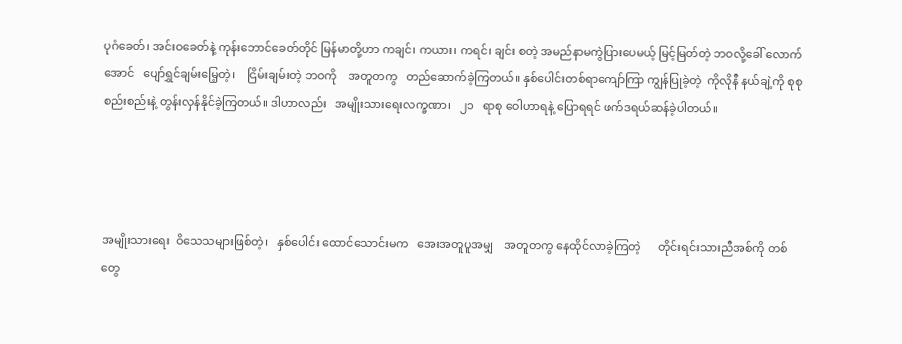ပုဂံခေတ်၊ အင်းဝခေတ်နဲ့ ကုန်းဘောင်ခေတ်တိုင် မြန်မာတို့ဟာ ကချင်၊ ကယား၊ ကရင်၊ ချင်း စတဲ့ အမည်နာမကွဲပြားပေမယ့် မြင့်မြတ်တဲ့ ဘဝလို့ခေါ် လောက်အောင်   ပျော်ရွှင်ချမ်းမြေ့တဲ့၊    ငြိမ်းချမ်းတဲ့ ဘဝကို    အတူတကွ   တည်ဆောက်ခဲ့ကြတယ်။ နှစ်ပေါင်းတစ်ရာကျော်ကြာ ကျွန်ပြုခဲ့တဲ့  ကိုလိုနီ နယ်ချဲ့ကို စုစုစည်းစည်းနဲ့ တွန်းလှန်နိုင်ခဲ့ကြတယ်။ ဒါဟာလည်း   အမျိုးသားရေးလက္ခဏာ၊   ၂၁   ရာစု ဝေါဟာရနဲ့ ပြောရရင် ဖက်ဒရယ်ဆန်ခဲ့ပါတယ်။




အမျိုးသားရေး  ဝိသေသများဖြစ်တဲ့၊   နှစ်ပေါင်း ထောင်သောင်းမက   အေးအတူပူအမျှ    အတူတကွ နေထိုင်လာခဲ့ကြတဲ့      တိုင်းရင်းသားညီအစ်ကို တစ်တွေ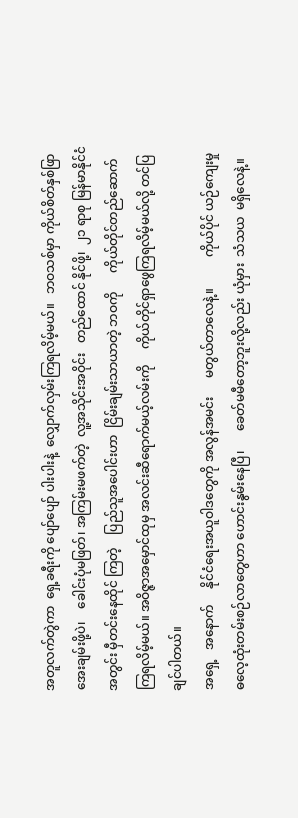အတူလက်တွဲကာ  ရှေ့ခရီးကို ပျော်ပျော် ပါးပါးနဲ့  လျှောက်လှမ်းကြရလိမ့်မယ်။   ဘဝသစ်မှာ ကိုယ်စိတ်နှစ်ဖြာ  အေးချမ်းဖို့ပဲ၊    ခေါင်းပုံမဖြတ်၊ အကြမ်းမဖက်တဲ့  လူ့အသိုင်းအဝိုင်း   တည်ထောင် နိုင်ဖို့၊  ၂၁ ရာစု မြန်မာနိုင်ငံအတွင်း မှီတင်းနေထိုင် ကြတဲ့    ပြည်သူအပေါင်းဟာ  ငြိမ်းချမ်းသာယာတဲ့ ဘဝကို      ကိုယ်တိုင်တည်ဆောက်ကြရလိမ့်မယ်။ အဝိဇ္ဇာအမှောင်ထုမှ အလင်းဆီရောက်မယ့်လမ်းကို     ကိုယ်တိုင်ရှာဖွေကြရလိမ့်မယ်လို့ တင်ပြချင်ပါတယ်။
အရှေ့   အနောက်     နိုင်ငံရေးအယူဝါဒတွေကို အလွန်အမင်း      မတွယ်တာလေနဲ့။          ကိုယ်ပိုင် ယဉ်ကျေးမှု        ဓလေ့ထုံးတမ်းစဉ်လာတွေဟာ ဟောင်းနွမ်းနေပြီ၊      ခေတ်မမီတော့ဘူးလို့လည်း ယုံမှား  သံသယ  မရှိလေနဲ့။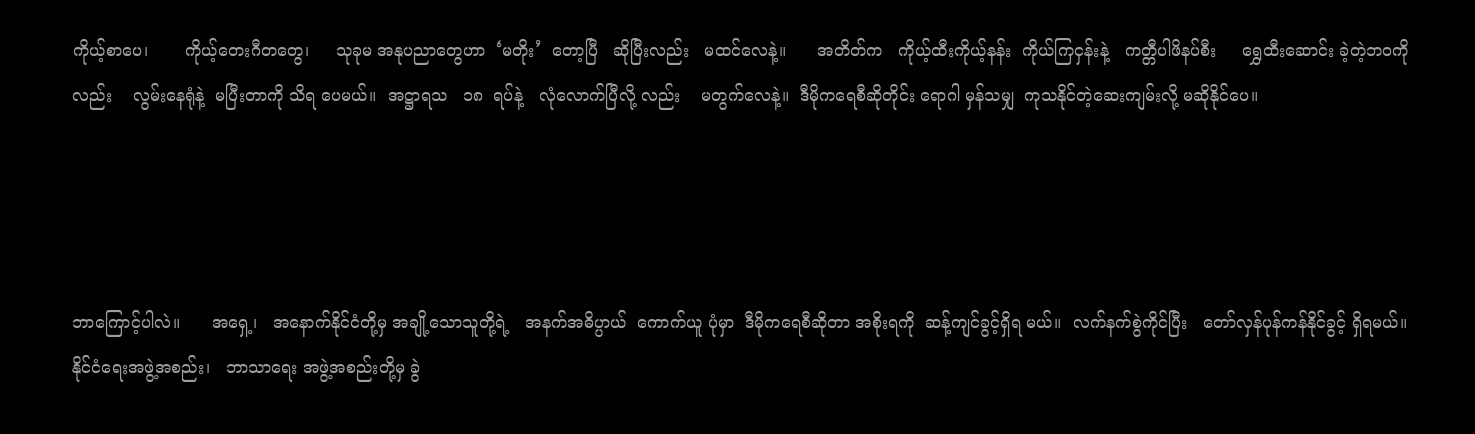ကိုယ့်စာပေ၊       ကိုယ့်တေးဂီတတွေ၊     သုခုမ အနုပညာတွေဟာ  ‘မတိုး’  တော့ပြီ   ဆိုပြီးလည်း   မထင်လေနဲ့။      အတိတ်က   ကိုယ့်ထီးကိုယ့်နန်း  ကိုယ်ကြငှန်းနဲ့   ကတ္တီပါဖိနပ်စီး     ရွှေထီးဆောင်း ခဲ့တဲ့ဘဝကိုလည်း    လွမ်းနေရုံနဲ့  မပြီးတာကို သိရ ပေမယ်။  အဋ္ဌာရသ   ၁၈  ရပ်နဲ့   လုံလောက်ပြီလို့ လည်း    မတွက်လေနဲ့။  ဒီမိုကရေစီဆိုတိုင်း ရောဂါ မှန်သမျှ  ကုသနိုင်တဲ့ဆေးကျမ်းလို့ မဆိုနိုင်ပေ။




ဘာကြောင့်ပါလဲ။      အရှေ့၊   အနောက်နိုင်ငံတို့မှ အချို့သောသူတို့ရဲ့   အနက်အဓိပ္ပာယ်  ကောက်ယူ ပုံမှာ  ဒီမိုကရေစီဆိုတာ အစိုးရကို  ဆန့်ကျင်ခွင့်ရှိရ မယ်။  လက်နက်စွဲကိုင်ပြီး   တော်လှန်ပုန်ကန်နိုင်ခွင့် ရှိရမယ်။      နိုင်ငံရေးအဖွဲ့အစည်း၊   ဘာသာရေး အဖွဲ့အစည်းတို့မှ ခွဲ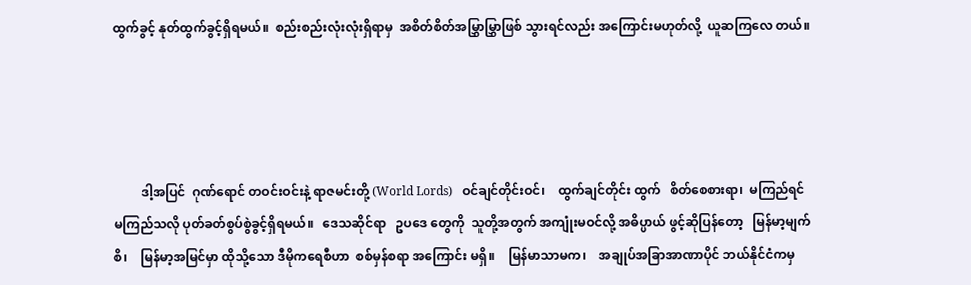ထွက်ခွင့် နုတ်ထွက်ခွင့်ရှိရမယ်။  စည်းစည်းလုံးလုံးရှိရာမှ  အစိတ်စိတ်အမြွှာမြွှာဖြစ် သွားရင်လည်း အကြောင်းမဟုတ်လို့  ယူဆကြလေ တယ်။




         ဒါ့အပြင်  ဂုဏ်ရောင် တဝင်းဝင်းနဲ့ ရာဇမင်းတို့ (World Lords)   ဝင်ချင်တိုင်းဝင်၊    ထွက်ချင်တိုင်း ထွက်   စိတ်စေစားရာ၊  မကြည်ရင်   မကြည်သလို ပုတ်ခတ်စွပ်စွဲခွင့်ရှိရမယ်။   ဒေသဆိုင်ရာ   ဥပဒေ တွေကို  သူတို့အတွက် အကျုံးမဝင်လို့ အဓိပ္ပာယ် ဖွင့်ဆိုပြန်တော့   မြန်မာ့မျက်စိ၊    မြန်မာ့အမြင်မှာ ထိုသို့သော ဒီမိုကရေစီဟာ  စစ်မှန်စရာ အကြောင်း မရှိ။    မြန်မာသာမက၊    အချုပ်အခြာအာဏာပိုင် ဘယ်နိုင်ငံကမှ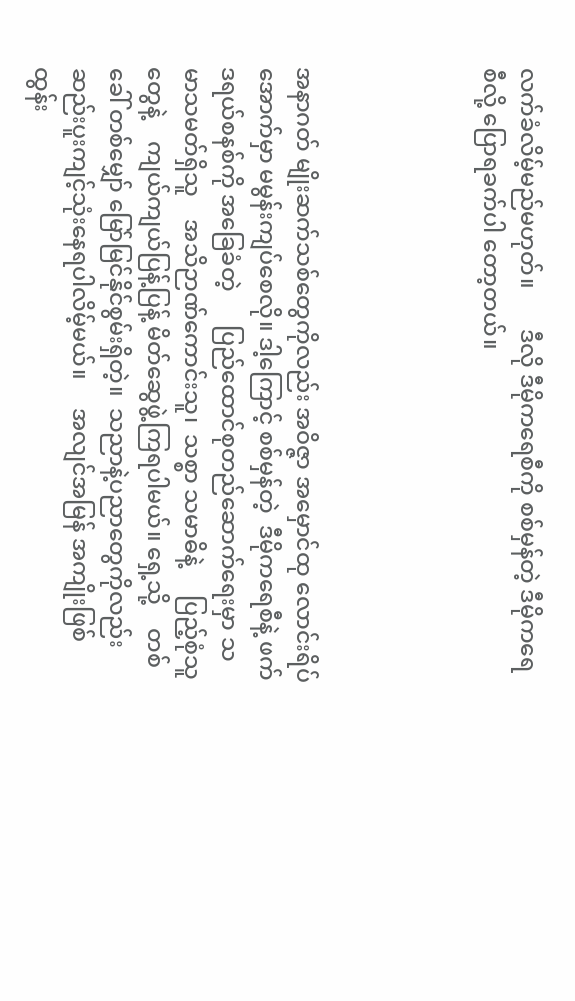လက်ခံလိမ့်မည်မဟုတ်။       ဒီလို ဒီမိုကရေစီကို စစ်မှန်တဲ့ ဒီမိုကရေစီလို့ ပြောရခက်ပါ တော့တယ်။




အနာဂတ် မျိုးဆက်သစ်တွေကိုလည်း အဝိဇ္ဇာ အမှောင်ထု လောင်းရိပ်အောက်မှာ မမွန်းကျပ်စေလို။ ဒါ့ကြောင့် စစ်မှန်တဲ့  ဒီမိုကရေစီနဲ့ ဖက်ဒရယ်စနစ်ကို အခြေခံတဲ့      ပြည်ထောင်စုတည်ဆောက်ရေးမှာ သမာသမတ်ရှိသူ    အသိဉာဏ်ကောင်းသူ၊  သစ္စာ သမာဓိနဲ့     ပြည့်စုံသူတွေနဲ့    ကျယ်ကျယ်ပြန့်ပြန့် မိတ်ဆွေဖွဲ့ကြရပါမယ်။ ရှေ့သို့    တစ်ခေါ် တစ်မျှော် မြော်မြင်နိုင်စွမ်းရှိတဲ့။  သညာနဲ့ပညာတွေကိုလည်း ဆည်းပူးကျင့်သုံးနေရပါလိမ့်မယ်။     အလျင်အမြန် အကျိုးဖြစ်ထွန်း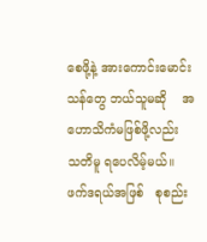စေဖို့နဲ့ အားကောင်းမောင်းသန်တွေ ဘယ်သူမဆို    အဟောသိကံမဖြစ်ဖို့လည်း    သတိမူ ရပေလိမ့်မယ်။   ဖက်ဒရယ်အဖြစ်   စုစည်း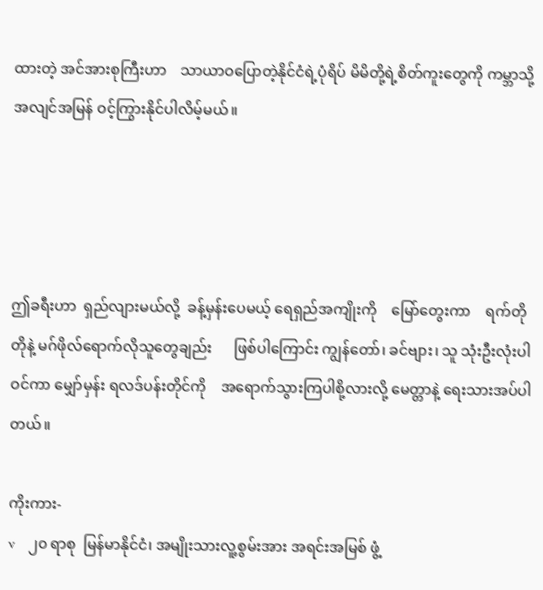ထားတဲ့ အင်အားစုကြီးဟာ    သာယာဝပြောတဲ့နိုင်ငံရဲ့ပုံရိပ် မိမိတို့ရဲ့စိတ်ကူးတွေကို ကမ္ဘာသို့  အလျင်အမြန် ဝင့်ကြွားနိုင်ပါလိမ့်မယ်။




ဤခရီးဟာ  ရှည်လျားမယ်လို့  ခန့်မှန်းပေမယ့် ရေရှည်အကျိုးကို    မြော်တွေးကာ    ရက်တိုတိုနဲ့ မဂ်ဖိုလ်ရောက်လိုသူတွေချည်း      ဖြစ်ပါကြောင်း ကျွန်တော်၊ ခင်ဗျား၊ သူ သုံးဦးလုံးပါဝင်ကာ မျှော်မှန်း ရလဒ်ပန်းတိုင်ကို    အရောက်သွားကြပါစို့လားလို့ မေတ္တာနဲ့ ရေးသားအပ်ပါတယ်။

ကိုးကား-
v    ၂၀ ရာစု  မြန်မာနိုင်ငံ၊ အမျိုးသားလူ့စွမ်းအား အရင်းအမြစ် ဖွံ့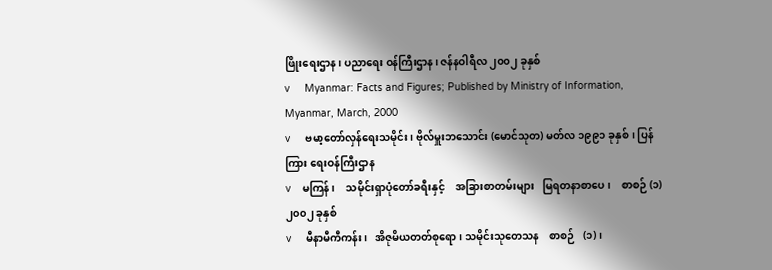ဖြိုးရေးဌာန၊ ပညာရေး ဝန်ကြီးဌာန၊ ဇန်နဝါရီလ ၂၀၀၂ ခုနှစ်
v     Myanmar: Facts and Figures; Published by Ministry of Information, Myanmar, March, 2000
v     ဗမာ့တော်လှန်ရေးသမိုင်း၊ ဗိုလ်မှူးဘသောင်း (မောင်သုတ) မတ်လ ၁၉၉၁ ခုနှစ်၊ ပြန်ကြား ရေးဝန်ကြီးဌာန
v    မကြန်၊    သမိုင်းရှာပုံတော်ခရီးနှင့်    အခြားစာတမ်းများ   မြရတနာစာပေ၊    စာစဉ် (၁) ၂၀၀၂ ခုနှစ်
v     မီနာမီကီကန်း၊   အိဇုမိယတတ်စုရော၊ သမိုင်းသုတေသန    စာစဉ်   (၁)၊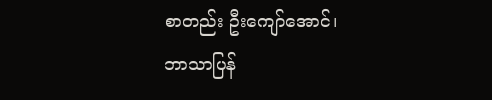စာတည်း ဦးကျော်အောင်၊    ဘာသာပြန်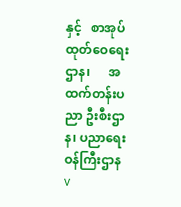နှင့်   စာအုပ် ထုတ်ဝေရေးဌာန၊      အထက်တန်းပညာ ဦးစီးဌာန၊ ပညာရေးဝန်ကြီးဌာန
v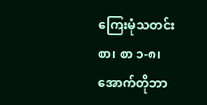ကြေးမုံသတင်းစာ၊ စာ ၁-၈၊ အောက်တိုဘာ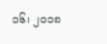၁၆၊ ၂၀၁၈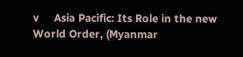v     Asia Pacific: Its Role in the new World Order, (Myanmar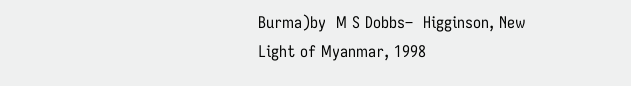Burma)by  M S Dobbs–  Higginson, New Light of Myanmar, 1998